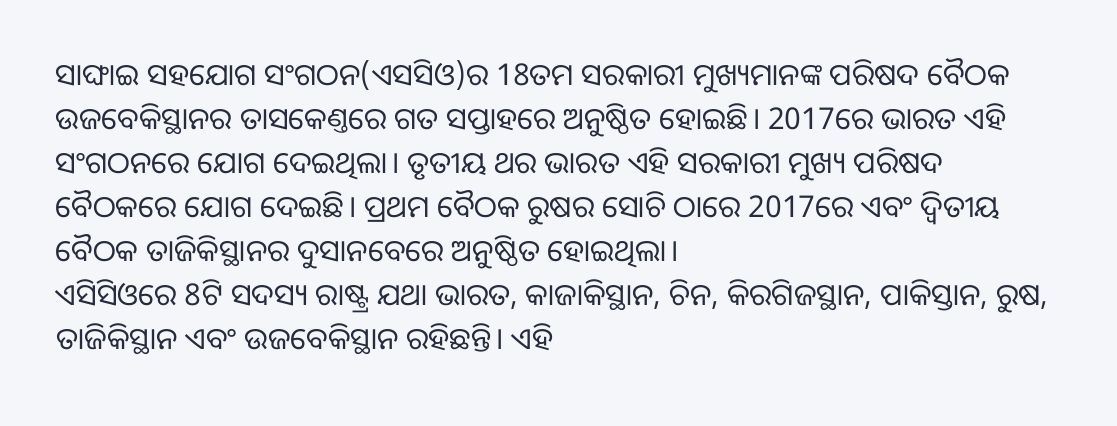ସାଙ୍ଘାଇ ସହଯୋଗ ସଂଗଠନ(ଏସସିଓ)ର 18ତମ ସରକାରୀ ମୁଖ୍ୟମାନଙ୍କ ପରିଷଦ ବୈଠକ ଉଜବେକିସ୍ଥାନର ତାସକେଣ୍ତରେ ଗତ ସପ୍ତାହରେ ଅନୁଷ୍ଠିତ ହୋଇଛି। 2017ରେ ଭାରତ ଏହି ସଂଗଠନରେ ଯୋଗ ଦେଇଥିଲା। ତୃତୀୟ ଥର ଭାରତ ଏହି ସରକାରୀ ମୁଖ୍ୟ ପରିଷଦ ବୈଠକରେ ଯୋଗ ଦେଇଛି। ପ୍ରଥମ ବୈଠକ ରୁଷର ସୋଚି ଠାରେ 2017ରେ ଏବଂ ଦ୍ୱିତୀୟ ବୈଠକ ତାଜିକିସ୍ଥାନର ଦୁସାନବେରେ ଅନୁଷ୍ଠିତ ହୋଇଥିଲା।
ଏସିସିଓରେ 8ଟି ସଦସ୍ୟ ରାଷ୍ଟ୍ର ଯଥା ଭାରତ, କାଜାକିସ୍ଥାନ, ଚିନ, କିରଗିଜସ୍ଥାନ, ପାକିସ୍ତାନ, ରୁଷ, ତାଜିକିସ୍ଥାନ ଏବଂ ଉଜବେକିସ୍ଥାନ ରହିଛନ୍ତି। ଏହି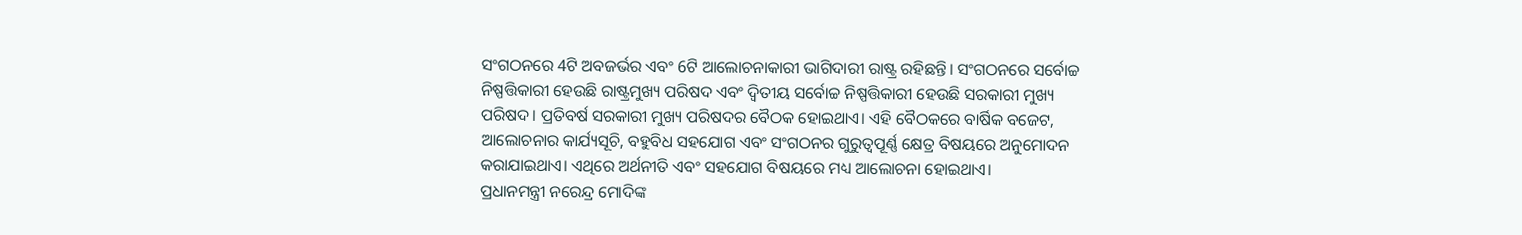ସଂଗଠନରେ 4ଟି ଅବଜର୍ଭର ଏବଂ 6ଟି ଆଲୋଚନାକାରୀ ଭାଗିଦାରୀ ରାଷ୍ଟ୍ର ରହିଛନ୍ତି। ସଂଗଠନରେ ସର୍ବୋଚ୍ଚ ନିଷ୍ପତ୍ତିକାରୀ ହେଉଛି ରାଷ୍ଟ୍ରମୁଖ୍ୟ ପରିଷଦ ଏବଂ ଦ୍ୱିତୀୟ ସର୍ବୋଚ୍ଚ ନିଷ୍ପତ୍ତିକାରୀ ହେଉଛି ସରକାରୀ ମୁଖ୍ୟ ପରିଷଦ। ପ୍ରତିବର୍ଷ ସରକାରୀ ମୁଖ୍ୟ ପରିଷଦର ବୈଠକ ହୋଇଥାଏ। ଏହି ବୈଠକରେ ବାର୍ଷିକ ବଜେଟ, ଆଲୋଚନାର କାର୍ଯ୍ୟସୂଚି, ବହୁବିଧ ସହଯୋଗ ଏବଂ ସଂଗଠନର ଗୁରୁତ୍ବପୂର୍ଣ୍ଣ କ୍ଷେତ୍ର ବିଷୟରେ ଅନୁମୋଦନ କରାଯାଇଥାଏ। ଏଥିରେ ଅର୍ଥନୀତି ଏବଂ ସହଯୋଗ ବିଷୟରେ ମଧ୍ୟ ଆଲୋଚନା ହୋଇଥାଏ।
ପ୍ରଧାନମନ୍ତ୍ରୀ ନରେନ୍ଦ୍ର ମୋଦିଙ୍କ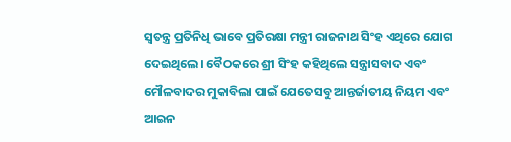ସ୍ୱତନ୍ତ୍ର ପ୍ରତିନିଧି ଭାବେ ପ୍ରତିରକ୍ଷା ମନ୍ତ୍ରୀ ରାଜନାଥ ସିଂହ ଏଥିରେ ଯୋଗ ଦେଇଥିଲେ। ବୈଠକରେ ଶ୍ରୀ ସିଂହ କହିଥିଲେ ସନ୍ତ୍ରାସବାଦ ଏବଂ ମୌଳବାଦର ମୁକାବିଲା ପାଇଁ ଯେତେସବୁ ଆନ୍ତର୍ଜାତୀୟ ନିୟମ ଏବଂ ଆଇନ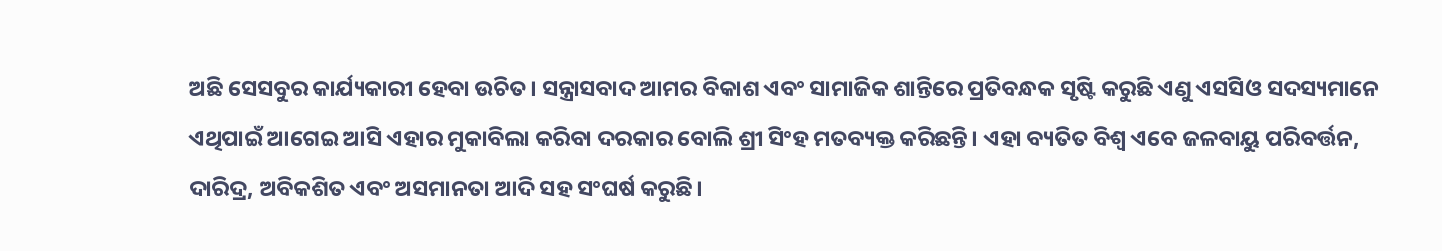ଅଛି ସେସବୁର କାର୍ଯ୍ୟକାରୀ ହେବା ଉଚିତ। ସନ୍ତ୍ରାସବାଦ ଆମର ବିକାଶ ଏବଂ ସାମାଜିକ ଶାନ୍ତିରେ ପ୍ରତିବନ୍ଧକ ସୃଷ୍ଟି କରୁଛି ଏଣୁ ଏସସିଓ ସଦସ୍ୟମାନେ ଏଥିପାଇଁ ଆଗେଇ ଆସି ଏହାର ମୁକାବିଲା କରିବା ଦରକାର ବୋଲି ଶ୍ରୀ ସିଂହ ମତବ୍ୟକ୍ତ କରିଛନ୍ତି। ଏହା ବ୍ୟତିତ ବିଶ୍ୱ ଏବେ ଜଳବାୟୁ ପରିବର୍ତ୍ତନ, ଦାରିଦ୍ର, ଅବିକଶିତ ଏବଂ ଅସମାନତା ଆଦି ସହ ସଂଘର୍ଷ କରୁଛି।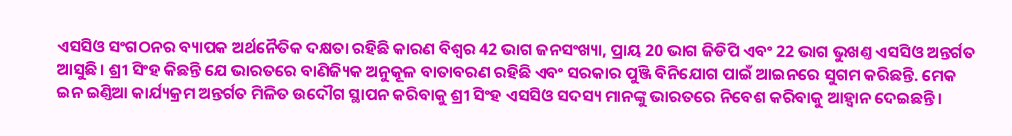ଏସସିଓ ସଂଗଠନର ବ୍ୟାପକ ଅର୍ଥନୈତିକ ଦକ୍ଷତା ରହିଛି କାରଣ ବିଶ୍ୱର 42 ଭାଗ ଜନସଂଖ୍ୟା, ପ୍ରାୟ 20 ଭାଗ ଜିଡିପି ଏବଂ 22 ଭାଗ ଭୁଖଣ୍ତ ଏସସିଓ ଅନ୍ତର୍ଗତ ଆସୁଛି। ଶ୍ରୀ ସିଂହ କିଛନ୍ତି ଯେ ଭାରତରେ ବାଣିଜ୍ୟିକ ଅନୁକୂଳ ବାତାବରଣ ରହିଛି ଏବଂ ସରକାର ପୁଞ୍ଜି ବିନିଯୋଗ ପାଇଁ ଆଇନରେ ସୁଗମ କରିଛନ୍ତି. ମେକ ଇନ ଇଣ୍ତିଆ କାର୍ଯ୍ୟକ୍ରମ ଅନ୍ତର୍ଗତ ମିଳିତ ଉଦୌଗ ସ୍ଥାପନ କରିବାକୁ ଶ୍ରୀ ସିଂହ ଏସସିଓ ସଦସ୍ୟ ମାନଙ୍କୁ ଭାରତରେ ନିବେଶ କରିବାକୁ ଆହ୍ୱାନ ଦେଇଛନ୍ତି।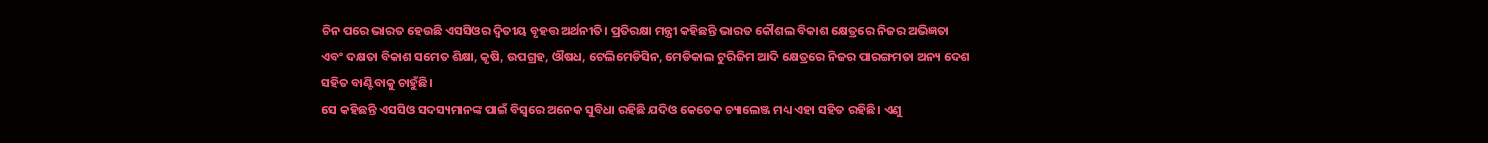ଚିନ ପରେ ଭାରତ ହେଉଛି ଏସସିଓର ଦ୍ୱିତୀୟ ବୃହତ୍ତ ଅର୍ଥନୀତି। ପ୍ରତିରକ୍ଷା ମନ୍ତ୍ରୀ କହିଛନ୍ତି ଭାରତ କୌଶଲ ବିକାଶ କ୍ଷେତ୍ରରେ ନିଜର ଅଭିଜ୍ଞତା ଏବଂ ଦକ୍ଷତା ବିକାଶ ସମେତ ଶିକ୍ଷା, କୃଷି, ଉପଗ୍ରହ, ଔଷଧ, ଟେଲିମେଡିସିନ, ମେଡିକାଲ ଟୁରିଜିମ ଆଦି କ୍ଷେତ୍ରରେ ନିଜର ପାରଙ୍ଗମତା ଅନ୍ୟ ଦେଶ ସହିତ ବାଣ୍ଟିବାକୁ ଚାହୁଁଛି।
ସେ କହିଛନ୍ତି ଏସସିଓ ସଦସ୍ୟମାନଙ୍କ ପାଇଁ ବିସ୍ୱରେ ଅନେକ ସୁବିଧା ରହିଛି ଯଦିଓ କେତେକ ଚ୍ୟାଲେଞ୍ଜ ମଧ୍ୟ ଏହା ସହିତ ରହିଛି। ଏଣୁ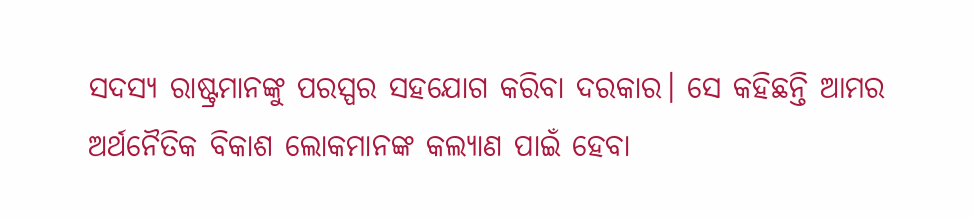ସଦସ୍ୟ ରାଷ୍ଟ୍ରମାନଙ୍କୁ ପରସ୍ପର ସହଯୋଗ କରିବା ଦରକାର। ସେ କହିଛନ୍ତି ଆମର ଅର୍ଥନୈତିକ ବିକାଶ ଲୋକମାନଙ୍କ କଲ୍ୟାଣ ପାଇଁ ହେବା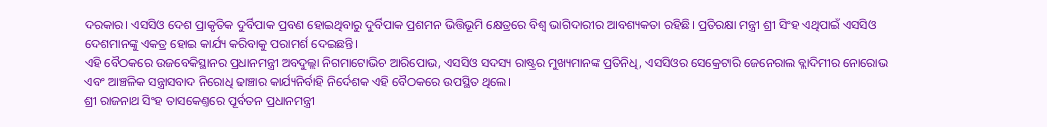ଦରକାର। ଏସସିଓ ଦେଶ ପ୍ରାକୃତିକ ଦୁର୍ବିପାକ ପ୍ରବଣ ହୋଇଥିବାରୁ ଦୁର୍ବିପାକ ପ୍ରଶମନ ଭିତ୍ତିଭୂମି କ୍ଷେତ୍ରରେ ବିଶ୍ୱ ଭାଗିଦାରୀର ଆବଶ୍ୟକତା ରହିଛି। ପ୍ରତିରକ୍ଷା ମନ୍ତ୍ରୀ ଶ୍ରୀ ସିଂହ ଏଥିପାଇଁ ଏସସିଓ ଦେଶମାନଙ୍କୁ ଏକତ୍ର ହୋଇ କାର୍ଯ୍ୟ କରିବାକୁ ପରାମର୍ଶ ଦେଇଛନ୍ତି।
ଏହି ବୈଠକରେ ଉଜବେକିସ୍ଥାନର ପ୍ରଧାନମନ୍ତ୍ରୀ ଅବଦୁଲ୍ଲା ନିଗମାଟୋଭିଚ ଆରିପୋଭ, ଏସସିଓ ସଦସ୍ୟ ରାଷ୍ଟ୍ରର ମୁଖ୍ୟମାନଙ୍କ ପ୍ରତିନିଧି, ଏସସିଓର ସେକ୍ରେଟାରି ଜେନେରାଲ ବ୍ଲାଦିମୀର ନୋରୋଭ ଏବଂ ଆଞ୍ଚଳିକ ସନ୍ତ୍ରାସବାଦ ନିରୋଧି ଢାଞ୍ଚାର କାର୍ଯ୍ୟନିର୍ବାହି ନିର୍ଦେଶକ ଏହି ବୈଠକରେ ଉପସ୍ଥିତ ଥିଲେ।
ଶ୍ରୀ ରାଜନାଥ ସିଂହ ତାସକେଣ୍ତରେ ପୂର୍ବତନ ପ୍ରଧାନମନ୍ତ୍ରୀ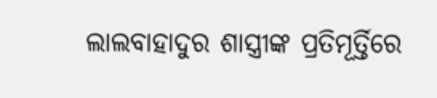ଲାଲବାହାଦୁର ଶାସ୍ତ୍ରୀଙ୍କ ପ୍ରତିମୂର୍ତ୍ତିରେ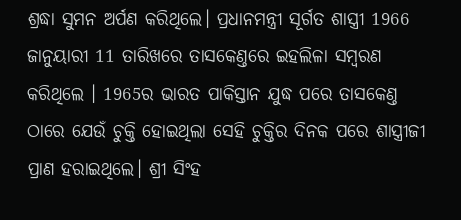ଶ୍ରଦ୍ଧା ସୁମନ ଅର୍ପଣ କରିଥିଲେ। ପ୍ରଧାନମନ୍ତ୍ରୀ ସୂର୍ଗତ ଶାସ୍ତ୍ରୀ 1966 ଜାନୁୟାରୀ 11 ତାରିଖରେ ତାସକେଣ୍ତରେ ଇହଲିଳା ସମ୍ୱରଣ କରିଥିଲେ । 1965ର ଭାରତ ପାକିସ୍ତାନ ଯୁଦ୍ଧ ପରେ ତାସକେଣ୍ତ ଠାରେ ଯେଉଁ ଚୁକ୍ତି ହୋଇଥିଲା ସେହି ଚୁକ୍ତିର ଦିନକ ପରେ ଶାସ୍ତ୍ରୀଜୀ ପ୍ରାଣ ହରାଇଥିଲେ। ଶ୍ରୀ ସିଂହ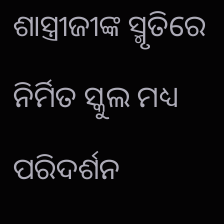ଶାସ୍ତ୍ରୀଜୀଙ୍କ ସ୍ମୃତିରେ ନିର୍ମିତ ସ୍କୁଲ ମଧ୍ୟ ପରିଦର୍ଶନ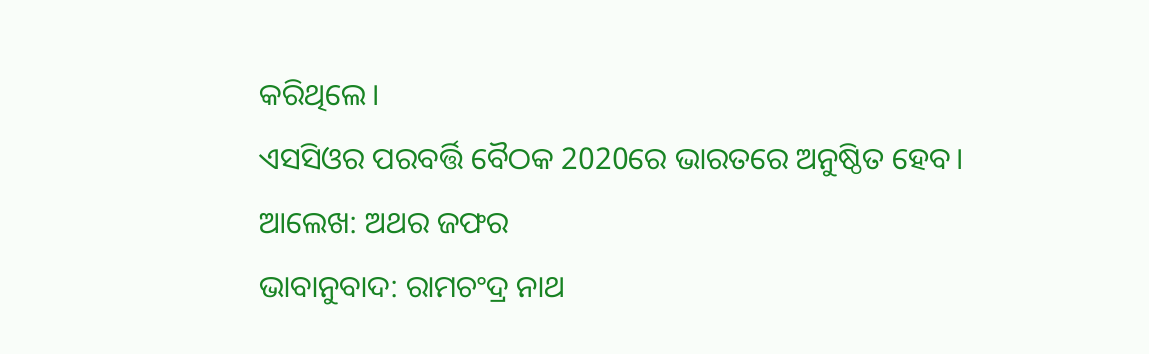କରିଥିଲେ।
ଏସସିଓର ପରବର୍ତ୍ତି ବୈଠକ 2020ରେ ଭାରତରେ ଅନୁଷ୍ଠିତ ହେବ।
ଆଲେଖ: ଅଥର ଜଫର
ଭାବାନୁବାଦ: ରାମଚଂଦ୍ର ନାଥ